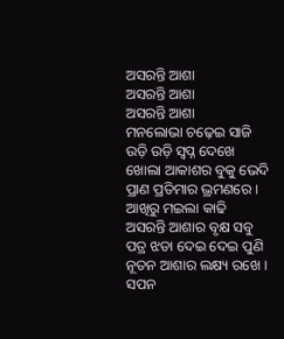ଅସରନ୍ତି ଆଶା
ଅସରନ୍ତି ଆଶା
ଅସରନ୍ତି ଆଶା
ମନଲୋଭା ଚଢ଼େଇ ସାଜି
ଉଡ଼ି ଉଡ଼ି ସ୍ବପ୍ନ ଦେଖେ
ଖୋଲା ଆକାଶର ବୁକୁ ଭେଦି
ପ୍ରାଣ ପ୍ରତିମାର ଭ୍ରମଣରେ ।
ଆଖିରୁ ମଇଲା କାଢି
ଅସରନ୍ତି ଆଶାର ବୃକ୍ଷ ସବୁ
ପତ୍ର ଝଡା ଦେଇ ଦେଇ ପୁଣି
ନୂତନ ଆଶାର ଲକ୍ଷ୍ୟ ରଖେ ।
ସପନ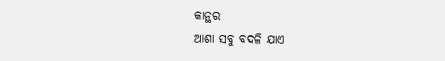କାନ୍ଥର
ଆଶା ସବୁ ବଦଳି ଯାଏ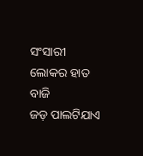ସଂସାରୀ ଲୋକର ହାତ ବାଜି
ଜଡ଼ ପାଲଟିଯାଏ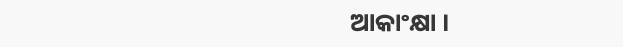ଆକାଂକ୍ଷା ।